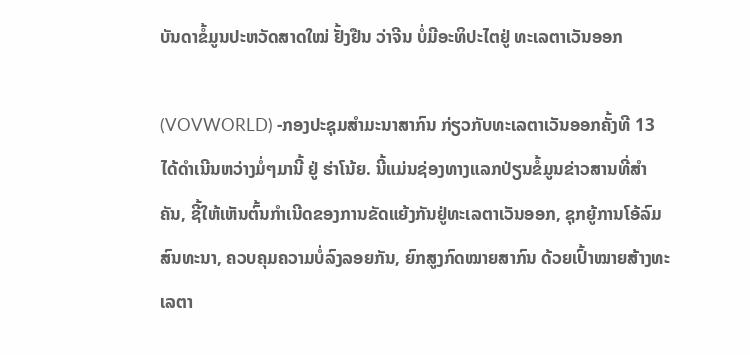ບັນດາຂໍ້ມູນປະຫວັດສາດໃໝ່ ຢັ້ງຢືນ ວ່າຈີນ ບໍ່ມີອະທິປະໄຕຢູ່ ທະເລຕາເວັນອອກ

(VOVWORLD) -ກອງປະຊຸມສຳມະນາສາກົນ ກ່ຽວກັບທະເລຕາເວັນອອກຄັ້ງທີ 13 ໄດ້ດຳເນີນຫວ່າງມໍ່ໆມານີ້ ຢູ່ ຮ່າໂນ້ຍ. ນີ້ແມ່ນຊ່ອງທາງແລກປ່ຽນຂໍ້ມູນຂ່າວສານທີ່ສຳຄັນ, ຊີ້ໃຫ້ເຫັນຕົ້ນກຳເນີດຂອງການຂັດແຍ້ງກັນຢູ່ທະເລຕາເວັນອອກ, ຊຸກຍູ້ການໂອ້ລົມສົນທະນາ, ຄວບຄຸມຄວາມບໍ່ລົງລອຍກັນ, ຍົກສູງກົດໝາຍສາກົນ ດ້ວຍເປົ້າໝາຍສ້າງທະເລຕາ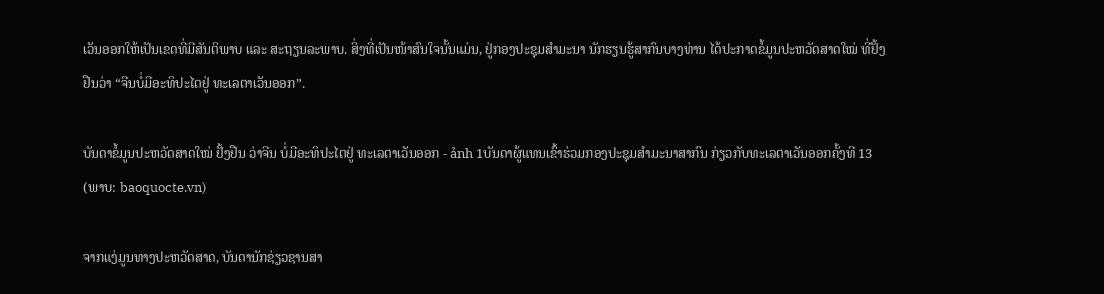ເວັນອອກໃຫ້ເປັນເຂດທີ່ມີສັນຕິພາບ ແລະ ສະຖຽນລະພາບ. ສິ່ງທີ່ເປັນໜ້າສົນໃຈນັ້ນແມ່ນ, ຢູ່ກອງປະຊຸມສຳມະນາ ນັກຮຽນຮູ້ສາກົນບາງທ່ານ ໄດ້ປະກາດຂໍ້ມູນປະຫວັດສາດໃໝ່ ທີ່ຢັ້ງຢືນວ່າ “ຈີນບໍ່ມີອະທິປະໄຕຢູ່ ທະເລຕາເວັນອອກ”.

ບັນດາຂໍ້ມູນປະຫວັດສາດໃໝ່ ຢັ້ງຢືນ ວ່າຈີນ ບໍ່ມີອະທິປະໄຕຢູ່ ທະເລຕາເວັນອອກ - ảnh 1ບັນດາຜູ້ແທນເຂົ້າຮ່ວມກອງປະຊຸມສຳມະນາສາກົນ ກ່ຽວກັບທະເລຕາເວັນອອກຄັ້ງທີ 13
(ພາບ: baoquocte.vn)

ຈາກແງ່ມູນທາງປະຫວັດສາດ, ບັນດານັກຊ່ຽວຊານສາ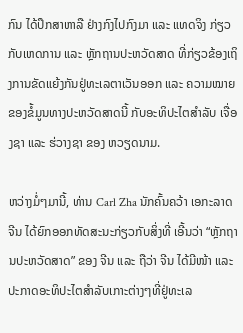ກົນ ໄດ້ປຶກສາຫາລື ຢ່າງກົງໄປກົງມາ ແລະ ແທດຈິງ ກ່ຽວກັບເຫດການ ແລະ ຫຼັກຖານປະຫວັດສາດ ທີ່ກ່ຽວຂ້ອງເຖິງການຂັດແຍ້ງກັນຢູ່ທະເລຕາເວັນອອກ ແລະ ຄວາມໝາຍຂອງຂໍ້ມູນທາງປະຫວັດສາດນີ້ ກັບອະທິປະໄຕສຳລັບ ເຈື່ອງຊາ ແລະ ຮ່ວາງຊາ ຂອງ ຫວຽດນາມ.

ຫວ່າງມໍ່ໆມານີ້, ທ່ານ Carl Zha ນັກຄົ້ນຄວ້າ ເອກະລາດ ຈີນ ໄດ້ຍົກອອກທັດສະນະກ່ຽວກັບສິ່ງທີ່ ເອີ້ນວ່າ “ຫຼັກຖານປະຫວັດສາດ” ຂອງ ຈີນ ແລະ ຖືວ່າ ຈີນ ໄດ້ມີໜ້າ ແລະ ປະກາດອະທິປະໄຕສຳລັບເກາະຕ່າງໆທີ່ຢູ່ທະເລ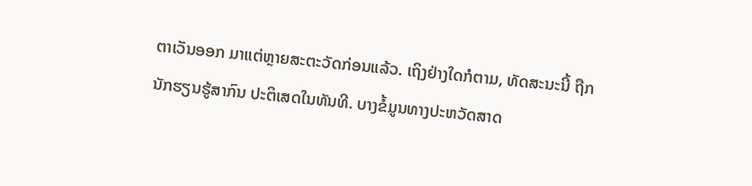ຕາເວັນອອກ ມາແຕ່ຫຼາຍສະຕະວັດກ່ອນແລ້ວ. ເຖິງຢ່າງໃດກໍຕາມ, ທັດສະນະນີ້ ຖືກນັກຮຽນຮູ້ສາກົນ ປະຕິເສດໃນທັນທີ. ບາງຂໍ້ມູນທາງປະຫວັດສາດ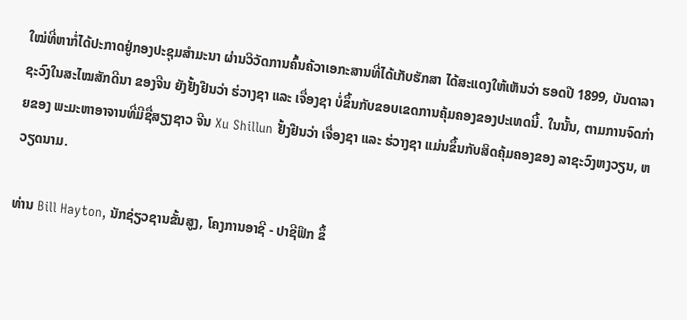ໃໝ່ທີ່ຫາກໍ່ໄດ້ປະກາດຢູ່ກອງປະຊຸມສຳມະນາ ຜ່ານວິວັດການຄົ້ນຄ້ວາເອກະສານທີ່ໄດ້ເກັບຮັກສາ ໄດ້ສະແດງໃຫ້ເຫັນວ່າ ຮອດປີ 1899, ບັນດາລາຊະວົງໃນສະໄໝສັກດີນາ ຂອງຈີນ ຍັງຢັ້ງຢືນວ່າ ຮ່ວາງຊາ ແລະ ເຈື່ອງຊາ ບໍ່ຂຶ້ນກັບຂອບເຂດການຄຸ້ມຄອງຂອງປະເທດນີ້. ໃນນັ້ນ, ຕາມການຈົດກ່າຍຂອງ ພະມະຫາອາຈານທີ່ມີຊື່ສຽງຊາວ ຈີນ Xu Shillun ຢັ້ງຢືນວ່າ ເຈື່ອງຊາ ແລະ ຮ່ວາງຊາ ແມ່ນຂຶ້ນກັບສິດຄຸ້ມຄອງຂອງ ລາຊະວົງຫງວຽນ, ຫວຽດນາມ.

ທ່ານ Bill Hayton, ນັກຊ່ຽວຊານຂັ້ນສູງ, ໂຄງການອາຊີ - ປາຊີຟິກ ຂຶ້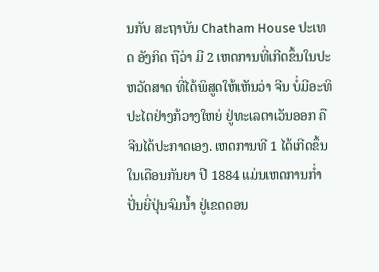ນກັບ ສະຖາບັນ Chatham House ປະເທດ ອັງກິດ ຖືວ່າ ມີ 2 ເຫດການທີ່ເກີດຂຶ້ນໃນປະຫວັດສາດ ທີ່ໄດ້ພິສູດໃຫ້ເຫັນວ່າ ຈີນ ບໍ່ມີອະທິປະໄຕຢ່າງກ້ວາງໃຫຍ່ ຢູ່ທະເລຕາເວັນອອກ ຄື ຈີນໄດ້ປະກາດເອງ. ເຫດການທີ 1 ໄດ້ເກີດຂຶ້ນໃນເດືອນກັນຍາ ປີ 1884 ແມ່ນເຫດການກ່ຳປັ່ນຍີ່ປຸ່ນຈົມນ້ຳ ຢູ່ເຂດດອນ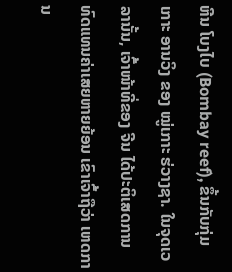ຫີນ ໂບງໄບ (Bombay reef), ຂຶ້ນກັບກຸ່ມເກາະ ອານວິງ ຂອງ ໝູ່ເກາະ ຮ່ວາງຊາ. ໃນຈຸດເວລານັ້ນ, ເຈົ້າໜ້າທີ່ຂອງ ຈີນ ໄດ້ປະຕິເສດການທົດແທນຄ່າເສຍຫາຍຍ້ອນ ເຂົາເຈົ້າຖືວ່າ ເຫດການ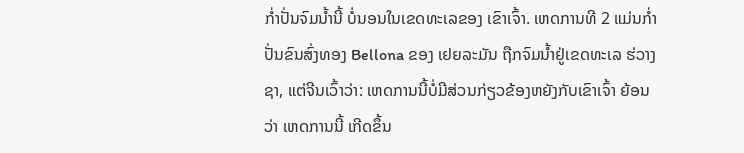ກ່ຳປັ່ນຈົມນ້ຳນີ້ ບໍ່ນອນໃນເຂດທະເລຂອງ ເຂົາເຈົ້າ. ເຫດການທີ 2 ແມ່ນກ່ຳປັ່ນຂົນສົ່ງທອງ Bellona ຂອງ ເຢຍລະມັນ ຖືກຈົມນ້ຳຢູ່ເຂດທະເລ ຮ່ວາງຊາ, ແຕ່ຈີນເວົ້າວ່າ: ເຫດການນີ້ບໍ່ມີສ່ວນກ່ຽວຂ້ອງຫຍັງກັບເຂົາເຈົ້າ ຍ້ອນວ່າ ເຫດການນີ້ ເກີດຂຶ້ນ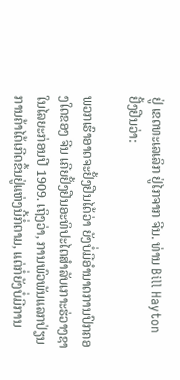ຢູ່ ເຂດທະເລເລິກ ຢູ່ໄກຈາກ ຈີນ. ທ່ານ Bill Hayton ຢັ້ງຢືນວ່າ:

ພວກເຮົາອາດຈະຢັ້ງຢືນໄດ້ວ່າ ຍັງບໍ່ມີອຳນາດການປົກຄອງໃດຂອງ ຈີນ ເຄີຍຢັ້ງຢືນອະທິປະໄຕສຳລັບເກາະຮ່ວາງຊາໃນໄລຍະກ່ອນປີ 1909. ເຖິງວ່າ, ການພົວພັນແລກປ່ຽນການຄ້າໄດ້ເກີດຂຶ້ນຢູ່ແຫ່ງນີ້ກໍ່ຕາມ, ແຕ່ກໍ່ຍັງບໍ່ມີການ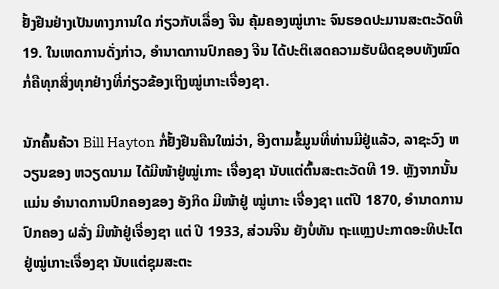ຢັ້ງຢືນຢ່າງເປັນທາງການໃດ ກ່ຽວກັບເລື່ອງ ຈີນ ຄຸ້ມຄອງໝູ່ເກາະ ຈົນຮອດປະມານສະຕະວັດທີ 19. ໃນເຫດການດັ່ງກ່າວ, ອຳນາດການປົກຄອງ ຈີນ ໄດ້ປະຕິເສດຄວາມຮັບຜິດຊອບທັງໝົດ ກໍ່ຄືທຸກສິ່ງທຸກຢ່າງທີ່ກ່ຽວຂ້ອງເຖິງໝູ່ເກາະເຈື່ອງຊາ.

ນັກຄົ້ນຄ້ວາ Bill Hayton ກໍ່ຢັ້ງຢືນຄືນໃໝ່ວ່າ, ອີງຕາມຂໍ້ມູນທີ່ທ່ານມີຢູ່ແລ້ວ, ລາຊະວົງ ຫວຽນຂອງ ຫວຽດນາມ ໄດ້ມີໜ້າຢູ່ໝູ່ເກາະ ເຈື່ອງຊາ ນັບແຕ່ຕົ້ນສະຕະວັດທີ 19. ຫຼັງຈາກນັ້ນແມ່ນ ອຳນາດການປົກຄອງຂອງ ອັງກິດ ມີໜ້າຢູ່ ໝູ່ເກາະ ເຈື່ອງຊາ ແຕ່ປີ 1870, ອຳນາດການປົກຄອງ ຝລັ່ງ ມີໜ້າຢູ່ເຈື່ອງຊາ ແຕ່ ປີ 1933, ສ່ວນຈີນ ຍັງບໍ່ທັນ ຖະແຫຼງປະກາດອະທິປະໄຕຢູ່ໝູ່ເກາະເຈື່ອງຊາ ນັບແຕ່ຊຸມສະຕະ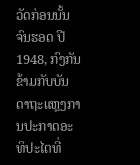ວັດກ່ອນນັ້ນ ຈົນຮອດ ປີ 1948, ກົງກັນຂ້າມກັບບັນດາຖະແຫຼງການປະກາດອະທິປະໄຕທີ່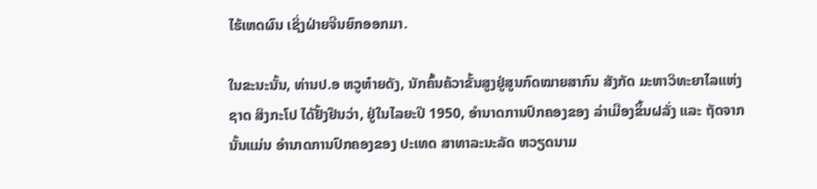ໄຮ້ເຫດຜົນ ເຊິ່ງຝ່າຍຈີນຍົກອອກມາ.

ໃນຂະນະນັ້ນ, ທ່ານປ.ອ ຫວູຫ໋າຍດັງ, ນັກຄົ້ນຄ້ວາຂັ້ນສູງຢູ່ສູນກົດໝາຍສາກົນ ສັງກັດ ມະຫາວິທະຍາໄລແຫ່ງຊາດ ສິງກະໂປ ໄດ້ຢັ້ງຢືນວ່າ, ຢູ່ໃນໄລຍະປີ 1950, ອຳນາດການປົກຄອງຂອງ ລ່າເມືອງຂຶ້ນຝລັ່ງ ແລະ ຖັດຈາກນັ້ນແມ່ນ ອຳນາດການປົກຄອງຂອງ ປະເທດ ສາທາລະນະລັດ ຫວຽດນາມ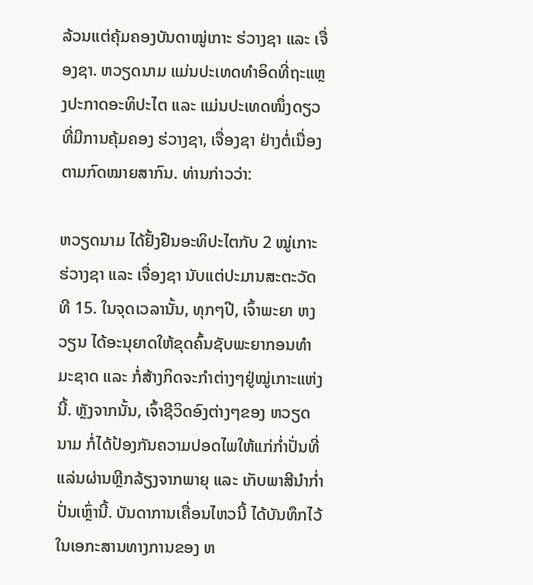ລ້ວນແຕ່ຄຸ້ມຄອງບັນດາໝູ່ເກາະ ຮ່ວາງຊາ ແລະ ເຈື່ອງຊາ. ຫວຽດນາມ ແມ່ນປະເທດທຳອິດທີ່ຖະແຫຼງປະກາດອະທິປະໄຕ ແລະ ແມ່ນປະເທດໜຶ່ງດຽວທີ່ມີການຄຸ້ມຄອງ ຮ່ວາງຊາ, ເຈື່ອງຊາ ຢ່າງຕໍ່ເນື່ອງ ຕາມກົດໝາຍສາກົນ. ທ່ານກ່າວວ່າ:

ຫວຽດນາມ ໄດ້ຢັ້ງຢືນອະທິປະໄຕກັບ 2 ໝູ່ເກາະ ຮ່ວາງຊາ ແລະ ເຈື່ອງຊາ ນັບແຕ່ປະມານສະຕະວັດທີ 15. ໃນຈຸດເວລານັ້ນ, ທຸກໆປີ, ເຈົ້າພະຍາ ຫງວຽນ ໄດ້ອະນຸຍາດໃຫ້ຂຸດຄົ້ນຊັບພະຍາກອນທຳມະຊາດ ແລະ ກໍ່ສ້າງກິດຈະກຳຕ່າງໆຢູ່ໝູ່ເກາະແຫ່ງນີ້. ຫຼັງຈາກນັ້ນ, ເຈົ້າຊີວິດອົງຕ່າງໆຂອງ ຫວຽດນາມ ກໍ່ໄດ້ປ້ອງກັນຄວາມປອດໄພໃຫ້ແກ່ກ່ຳປັ່ນທີ່ແລ່ນຜ່ານຫຼີກລ້ຽງຈາກພາຍຸ ແລະ ເກັບພາສີນຳກ່ຳປັ່ນເຫຼົ່ານີ້. ບັນດາການເຄື່ອນໄຫວນີ້ ໄດ້ບັນທຶກໄວ້ ໃນເອກະສານທາງການຂອງ ຫ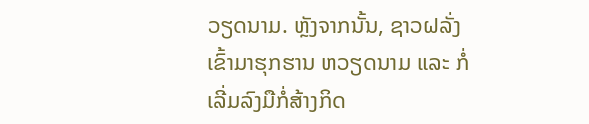ວຽດນາມ. ຫຼັງຈາກນັ້ນ, ຊາວຝລັ່ງ ເຂົ້າມາຮຸກຮານ ຫວຽດນາມ ແລະ ກໍ່ເລີ່ມລົງມືກໍ່ສ້າງກິດ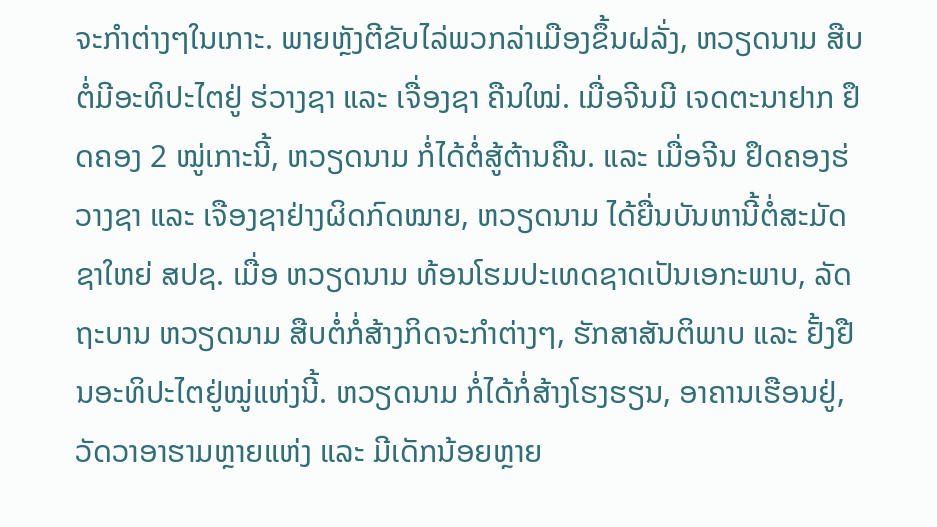ຈະກຳຕ່າງໆໃນເກາະ. ພາຍຫຼັງຕີຂັບໄລ່ພວກລ່າເມືອງຂຶ້ນຝລັ່ງ, ຫວຽດນາມ ສືບຕໍ່ມີອະທິປະໄຕຢູ່ ຮ່ວາງຊາ ແລະ ເຈື່ອງຊາ ຄືນໃໝ່. ເມື່ອຈີນມີ ເຈດຕະນາຢາກ ຢຶດຄອງ 2 ໝູ່ເກາະນີ້, ຫວຽດນາມ ກໍ່ໄດ້ຕໍ່ສູ້ຕ້ານຄືນ. ແລະ ເມື່ອຈີນ ຢຶດຄອງຮ່ວາງຊາ ແລະ ເຈືອງຊາຢ່າງຜິດກົດໝາຍ, ຫວຽດນາມ ໄດ້ຍື່ນບັນຫານີ້ຕໍ່ສະມັດຊາໃຫຍ່ ສປຊ. ເມື່ອ ຫວຽດນາມ ທ້ອນໂຮມປະເທດຊາດເປັນເອກະພາບ, ລັດຖະບານ ຫວຽດນາມ ສືບຕໍ່ກໍ່ສ້າງກິດຈະກຳຕ່າງໆ, ຮັກສາສັນຕິພາບ ແລະ ຢັ້ງຢືນອະທິປະໄຕຢູ່ໝູ່ແຫ່ງນີ້. ຫວຽດນາມ ກໍ່ໄດ້ກໍ່ສ້າງໂຮງຮຽນ, ອາຄານເຮືອນຢູ່, ວັດວາອາຮາມຫຼາຍແຫ່ງ ແລະ ມີເດັກນ້ອຍຫຼາຍ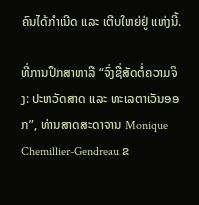ຄົນໄດ້ກຳເນີດ ແລະ ເຕີບໃຫຍ່ຢູ່ ແຫ່ງນີ້.

ທີ່ການປຶກສາຫາລື “ຈົ່ງຊື່ສັດຕໍ່ຄວາມຈິງ: ປະຫວັດສາດ ແລະ ທະເລຕາເວັນອອກ”, ທ່ານສາດສະດາຈານ Monique Chemillier-Gendreau ຂ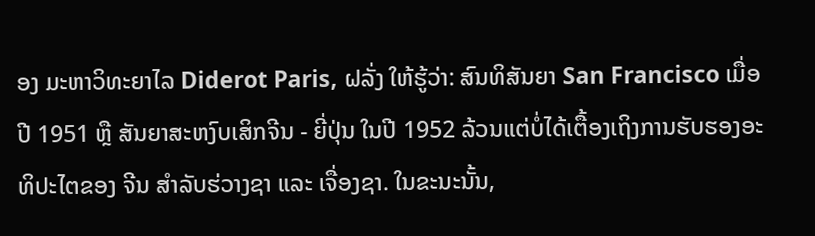ອງ ມະຫາວິທະຍາໄລ Diderot Paris, ຝລັ່ງ ໃຫ້ຮູ້ວ່າ: ສົນທິສັນຍາ San Francisco ເມື່ອປີ 1951 ຫຼື ສັນຍາສະຫງົບເສິກຈີນ - ຍີ່ປຸ່ນ ໃນປີ 1952 ລ້ວນແຕ່ບໍ່ໄດ້ເຕື້ອງເຖິງການຮັບຮອງອະທິປະໄຕຂອງ ຈີນ ສຳລັບຮ່ວາງຊາ ແລະ ເຈື່ອງຊາ. ໃນຂະນະນັ້ນ,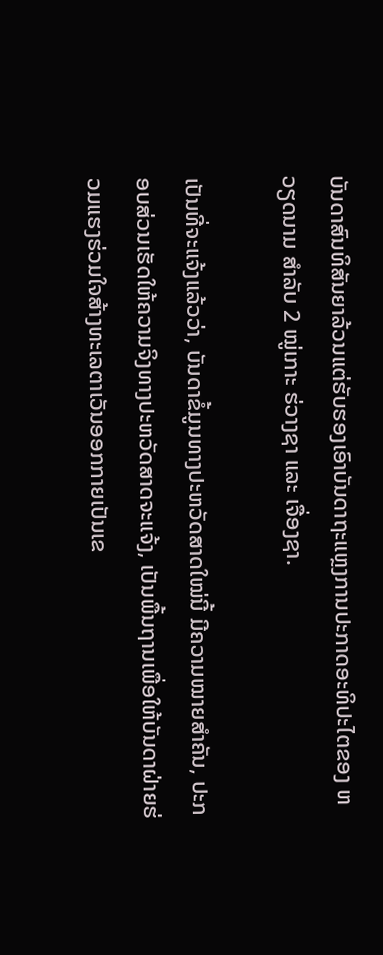ບັນດາສົນທິສັນຍາລ້ວນແຕ່ຮັບຮອງເອົາບັນດາຖະແຫຼງການປະກາດອະທິປະໄຕຂອງ ຫວຽດນາມ ສຳລັບ 2 ໝູ່ເກາະ ຮ່ວາງຊາ ແລະ ເຈື່ອງຊາ.

ເປັນທີ່ຈະແຈ້ງແລ້ວວ່າ, ບັນດາຂໍ້ມູນທາງປະຫວັດສາດໃໝ່ນີ້ ມີຄວາມໝາຍສຳຄັນ, ປະກອບສ່ວນເຮັດໃຫ້ຄວາມຈິງທາງປະຫວັດສາດຈະແຈ້ງ, ເປັນພື້ນຖານເພື່ອໃຫ້ບັນດາຝ່າຍຮ່ວມແຮງຮ່ວມໃຈສ້າງທະເລຕາເວັນອອກກາຍເປັນເຂ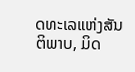ດທະເລແຫ່ງສັນຕິພາບ, ມິດ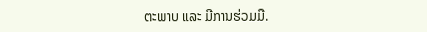ຕະພາບ ແລະ ມີການຮ່ວມມື.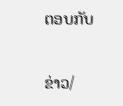ຕອບກັບ

ຂ່າວ/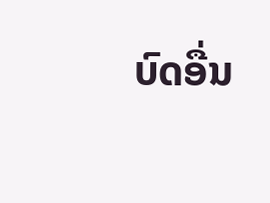ບົດອື່ນ